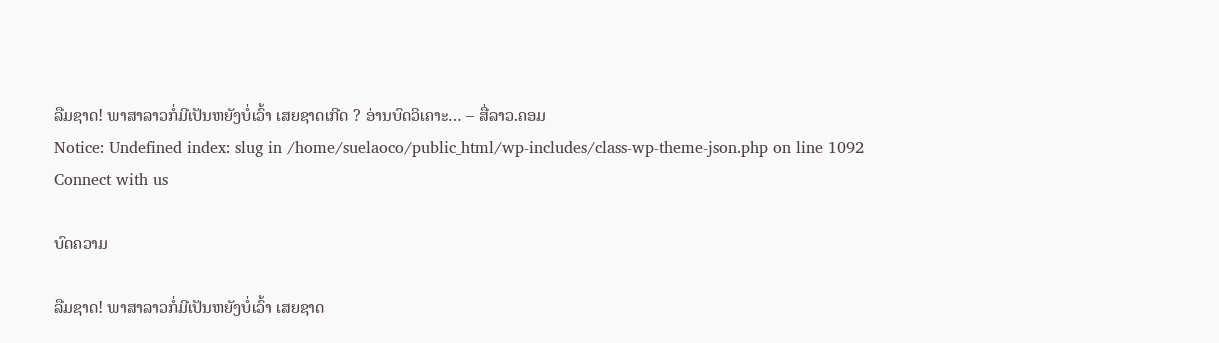ລືມຊາດ! ພາສາລາວກໍ່ມີເປັນຫຍັງບໍ່ເວົ້າ ເສຍຊາດເກີດ ? ອ່ານບົດວິເຄາະ… – ສື່ລາວ.ຄອມ
Notice: Undefined index: slug in /home/suelaoco/public_html/wp-includes/class-wp-theme-json.php on line 1092
Connect with us

ບົດຄວາມ

ລືມຊາດ! ພາສາລາວກໍ່ມີເປັນຫຍັງບໍ່ເວົ້າ ເສຍຊາດ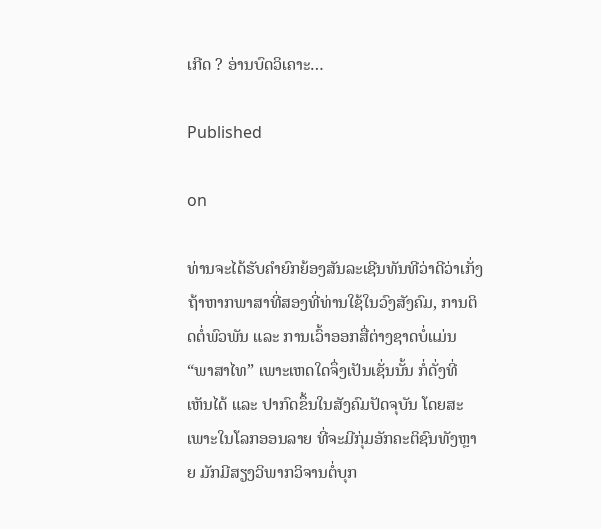ເກີດ ? ອ່ານບົດວິເຄາະ…

Published

on

ທ່ານຈະໄດ້ຮັບຄຳຍົກຍ້ອງສັນລະເຊີນທັນທີວ່າດີວ່າເກັ່ງ ຖ້າຫາກພາສາທີ່ສອງທີ່ທ່ານໃຊ້ໃນວົງສັງຄົມ, ການຕິດຕໍ່ພົວພັນ ແລະ ການເວົ້າອອກສື່ຕ່າງຊາດບໍ່ແມ່ນ “ພາສາໄທ” ເພາະເຫດໃດຈຶ່ງເປັນເຊັ່ນນັ້ນ ກໍ່ດັ່ງທີ່ເຫັນໄດ້ ແລະ ປາກົດຂຶ້ນໃນສັງຄົມປັດຈຸບັນ ໂດຍສະເພາະໃນໂລກອອນລາຍ ທີ່ຈະມີກຸ່ມອັກຄະຕິຊົນທັງຫຼາຍ ມັກມີສຽງວິພາກວິຈານຕໍ່ບຸກ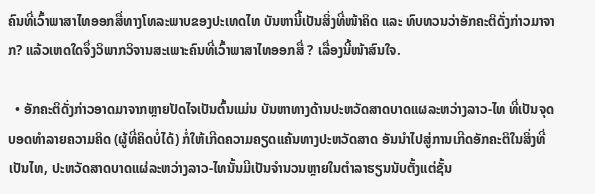ຄົນທີ່ເວົ້າພາສາໄທອອກສື່ທາງໂທລະພາບຂອງປະເທດໄທ ບັນຫານີ້ເປັນສິ່ງທີ່ໜ້າຄິດ ແລະ ທົບທວນວ່າອັກຄະຕິດັ່ງກ່າວມາຈາກ? ແລ້ວເຫດໃດຈຶ່ງວິພາກວິຈານສະເພາະຄົນທີ່ເວົ້າພາສາໄທອອກສື່ ? ເລື່ອງນີ້ໜ້າສົນໃຈ.

  • ອັກຄະຕິດັ່ງກ່າວອາດມາຈາກຫຼາຍປັດໄຈເປັນຕົ້ນແມ່ນ ບັນຫາທາງດ້ານປະຫວັດສາດບາດແຜລະຫວ່າງລາວ-ໄທ ທີ່ເປັນຈຸດບອດທຳລາຍຄວາມຄິດ (ຜູ້ທີ່ຄິດບໍ່ໄດ້) ກໍ່ໃຫ້ເກີດຄວາມຄຽດແຄ້ນທາງປະຫວັດສາດ ອັນນຳໄປສູ່ການເກີດອັກຄະຕິໃນສິ່ງທີ່ເປັນໄທ, ປະຫວັດສາດບາດແຜ່ລະຫວ່າງລາວ-ໄທນັ້ນມີເປັນຈຳນວນຫຼາຍໃນຕຳລາຮຽນນັບຕັ້ງແຕ່ຊັ້ນ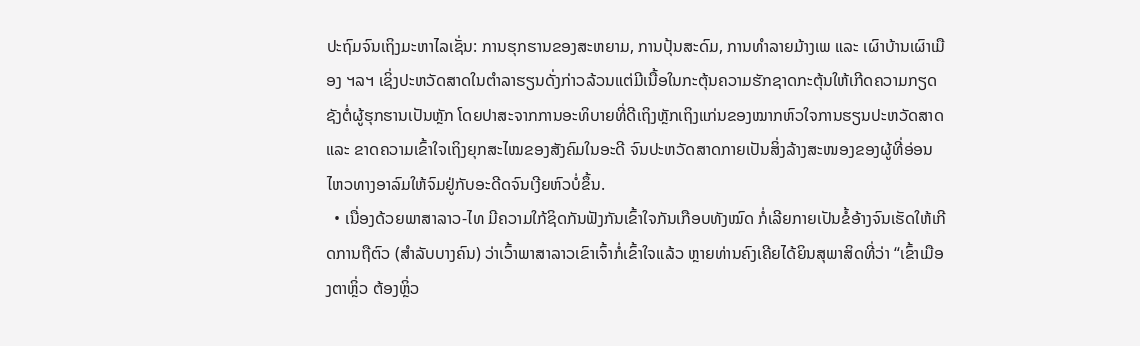ປະຖົມຈົນເຖິງມະຫາໄລເຊັ່ນ: ການຮຸກຮານຂອງສະຫຍາມ, ການປຸ້ນສະດົມ, ການທຳລາຍມ້າງເພ ແລະ ເຜົາບ້ານເຜົາເມືອງ ຯລຯ ເຊິ່ງປະຫວັດສາດໃນຕຳລາຮຽນດັ່ງກ່າວລ້ວນແຕ່ມີເນື້ອໃນກະຕຸ້ນຄວາມຮັກຊາດກະຕຸ້ນໃຫ້ເກີດຄວາມກຽດຊັງຕໍ່ຜູ້ຮຸກຮານເປັນຫຼັກ ໂດຍປາສະຈາກການອະທິບາຍທີ່ດີເຖິງຫຼັກເຖິງແກ່ນຂອງໝາກຫົວໃຈການຮຽນປະຫວັດສາດ ແລະ ຂາດຄວາມເຂົ້າໃຈເຖິງຍຸກສະໄໝຂອງສັງຄົມໃນອະດີ ຈົນປະຫວັດສາດກາຍເປັນສິ່ງລ້າງສະໜອງຂອງຜູ້ທີ່ອ່ອນໄຫວທາງອາລົມໃຫ້ຈົມຢູ່ກັບອະດີດຈົນເງີຍຫົວບໍ່ຂຶ້ນ.
  • ເນື່ອງດ້ວຍພາສາລາວ-ໄທ ມີຄວາມໃກ້ຊິດກັນຟັງກັນເຂົ້າໃຈກັນເກືອບທັງໝົດ ກໍ່ເລີຍກາຍເປັນຂໍ້ອ້າງຈົນເຮັດໃຫ້ເກີດການຖືຕົວ (ສຳລັບບາງຄົນ) ວ່າເວົ້າພາສາລາວເຂົາເຈົ້າກໍ່ເຂົ້າໃຈແລ້ວ ຫຼາຍທ່ານຄົງເຄີຍໄດ້ຍິນສຸພາສິດທີ່ວ່າ “ເຂົ້າເມືອງຕາຫຼິ່ວ ຕ້ອງຫຼິ່ວ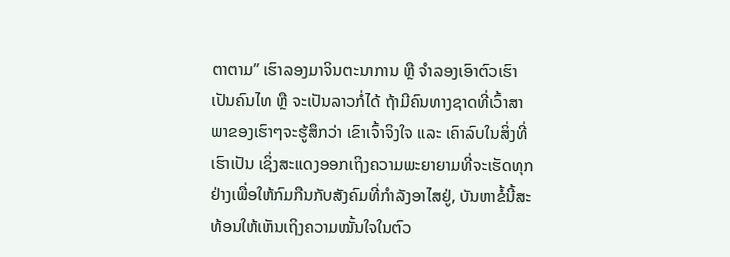ຕາຕາມ” ເຮົາລອງມາຈິນຕະນາການ ຫຼື ຈຳລອງເອົາຕົວເຮົາເປັນຄົນໄທ ຫຼື ຈະເປັນລາວກໍ່ໄດ້ ຖ້າມີຄົນທາງຊາດທີ່ເວົ້າສາພາຂອງເຮົາໆຈະຮູ້ສຶກວ່າ ເຂົາເຈົ້າຈິງໃຈ ແລະ ເຄົາລົບໃນສິ່ງທີ່ເຮົາເປັນ ເຊິ່ງສະແດງອອກເຖິງຄວາມພະຍາຍາມທີ່ຈະເຮັດທຸກຢ່າງເພື່ອໃຫ້ກົມກືນກັບສັງຄົມທີ່ກຳລັງອາໄສຢູ່, ບັນຫາຂໍ້ນີ້ສະທ້ອນໃຫ້ເຫັນເຖິງຄວາມໝັ້ນໃຈໃນຕົວ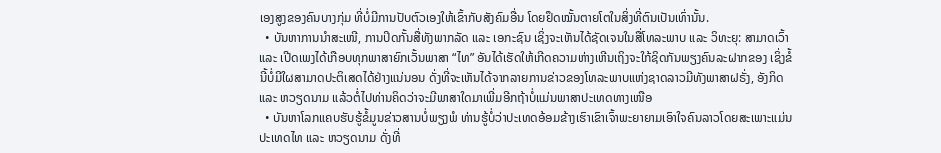ເອງສູງຂອງຄົນບາງກຸ່ມ ທີ່ບໍ່ມີການປັບຕົວເອງໃຫ້ເຂົ້າກັບສັງຄົມອື່ນ ໂດຍຢຶດໝັ້ນຕາຍໂຕໃນສິ່ງທີ່ຕົນເປັນເທົ່ານັ້ນ.
  • ບັນຫາການນຳສະເໜີ, ການປິດກັ້ນສື່ທັງພາກລັດ ແລະ ເອກະຊົນ ເຊິ່ງຈະເຫັນໄດ້ຊັດເຈນໃນສື່ໂທລະພາບ ແລະ ວິທະຍຸ: ສາມາດເວົ້າ ແລະ ເປີດເພງໄດ້ເກືອບທຸກພາສາຍົກເວັ້ນພາສາ “ໄທ” ອັນໄດ້ເຮັດໃຫ້ເກີດຄວາມຫ່າງເຫີນເຖິງຈະໃກ້ຊິດກັນພຽງຄົນລະຝາກຂອງ ເຊິ່ງຂໍ້ນີ້ບໍ່ມີໃຜສາມາດປະຕິເສດໄດ້ຢ່າງແນ່ນອນ ດັ່ງທີ່ຈະເຫັນໄດ້ຈາກລາຍການຂ່າວຂອງໂທລະພາບແຫ່ງຊາດລາວມີທັງພາສາຝຣັ່ງ, ອັງກິດ ແລະ ຫວຽດນາມ ແລ້ວຕໍ່ໄປທ່ານຄິດວ່າຈະມີພາສາໃດມາເພີ່ມອີກຖ້າບໍ່ແມ່ນພາສາປະເທດທາງເໜືອ
  • ບັນຫາໂລກແຄບຮັບຮູ້ຂໍ້ມູນຂ່າວສານບໍ່ພຽງພໍ ທ່ານຮູ້ບໍ່ວ່າປະເທດອ້ອມຂ້າງເຮົາເຂົາເຈົ້າພະຍາຍາມເອົາໃຈຄົນລາວໂດຍສະເພາະແມ່ນ ປະເທດໄທ ແລະ ຫວຽດນາມ ດັ່ງທີ່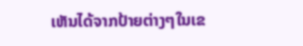ເຫັນໄດ້ຈາກປ້າຍຕ່າງໆໃນເຂ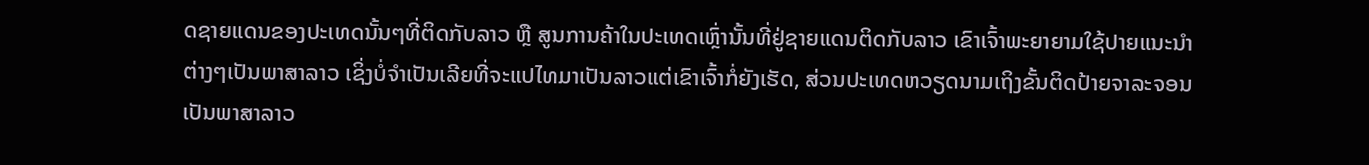ດຊາຍແດນຂອງປະເທດນັ້ນໆທີ່ຕິດກັບລາວ ຫຼື ສູນການຄ້າໃນປະເທດເຫຼົ່ານັ້ນທີ່ຢູ່ຊາຍແດນຕິດກັບລາວ ເຂົາເຈົ້າພະຍາຍາມໃຊ້ປາຍແນະນຳຕ່າງໆເປັນພາສາລາວ ເຊິ່ງບໍ່ຈຳເປັນເລີຍທີ່ຈະແປໄທມາເປັນລາວແຕ່ເຂົາເຈົ້າກໍ່ຍັງເຮັດ, ສ່ວນປະເທດຫວຽດນາມເຖິງຂັ້ນຕິດປ້າຍຈາລະຈອນເປັນພາສາລາວ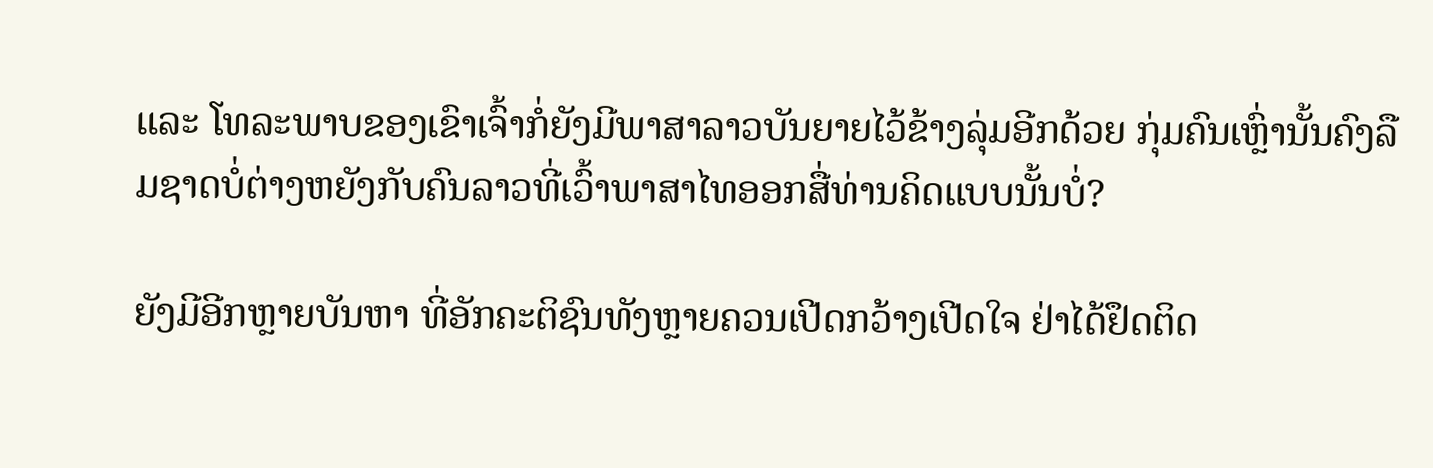ແລະ ໂທລະພາບຂອງເຂົາເຈົ້າກໍ່ຍັງມີພາສາລາວບັນຍາຍໄວ້ຂ້າງລຸ່ມອີກດ້ວຍ ກຸ່ມຄົນເຫຼົ່ານັ້ນຄົງລືມຊາດບໍ່ຕ່າງຫຍັງກັບຄົນລາວທີ່ເວົ້າພາສາໄທອອກສື່ທ່ານຄິດແບບນັ້ນບໍ່?

ຍັງມີອີກຫຼາຍບັນຫາ ທີ່ອັກຄະຕິຊົນທັງຫຼາຍຄວນເປີດກວ້າງເປີດໃຈ ຢ່າໄດ້ຢຶດຕິດ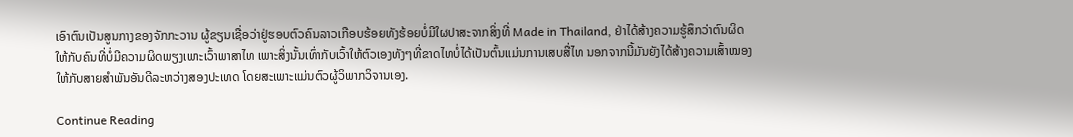ເອົາຕົນເປັນສູນກາງຂອງຈັກກະວານ ຜູ້ຂຽນເຊື່ອວ່າຢູ່ຮອບຕົວຄົນລາວເກືອບຮ້ອຍທັງຮ້ອຍບໍ່ມີໃຜປາສະຈາກສິ່ງທີ່ Made in Thailand, ຢ່າໄດ້ສ້າງຄວາມຮູ້ສຶກວ່າຕົນຜິດໃຫ້ກັບຄົນທີ່ບໍ່ມີຄວາມຜິດພຽງເພາະເວົ້າພາສາໄທ ເພາະສິ່ງນັ້ນເທົ່າກັບເວົ້າໃຫ້ຕົວເອງທັງໆທີ່ຂາດໄທບໍ່ໄດ້ເປັນຕົ້ນແມ່ນການເສບສື່ໄທ ນອກຈາກນີ້ມັນຍັງໄດ້ສ້າງຄວາມເສົ້າໝອງໃຫ້ກັບສາຍສຳພັນອັນດີລະຫວ່າງສອງປະເທດ ໂດຍສະເພາະແມ່ນຕົວຜູ້ວິພາກວິຈານເອງ.

Continue Reading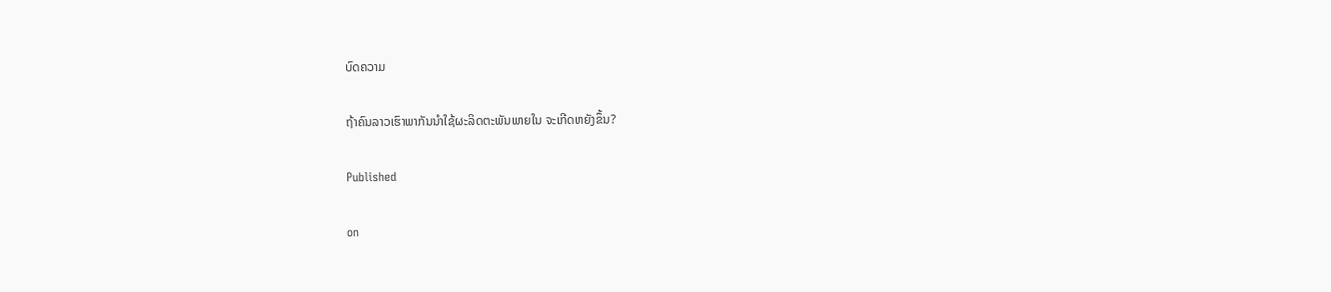ບົດຄວາມ

ຖ້າຄົນລາວເຮົາພາກັນນໍາໃຊ້ຜະລິດຕະພັນພາຍໃນ ຈະເກີດຫຍັງຂຶ້ນ?

Published

on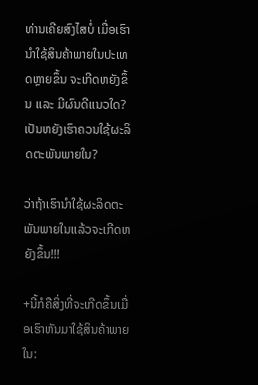ທ່ານເຄີຍສົງໄສບໍ່ ເມື່ອເຮົານໍາໃຊ້ສິນຄ້າພາຍໃນປະເທດຫຼາຍຂຶ້ນ ຈະເກີດຫຍັງຂຶ້ນ ເເລະ ມີຜົນດີເເນວໃດ? ເປັນຫຍັງເຮົາຄວນໃຊ້ຜະລິດຕະພັນພາຍໃນ?

ວ່າຖ້າເຮົານໍາໃຊ້ຜະລິດຕະພັນພາຍໃນເເລ້ວຈະເກີດຫຍັງຂຶ້ນ!!!

+ນີ້ກໍຄືສິ່ງທີ່ຈະເກີດຂຶ້ນເມື່ອເຮົາຫັນມາໃຊ້ສິນຄ້າພາຍໃນ: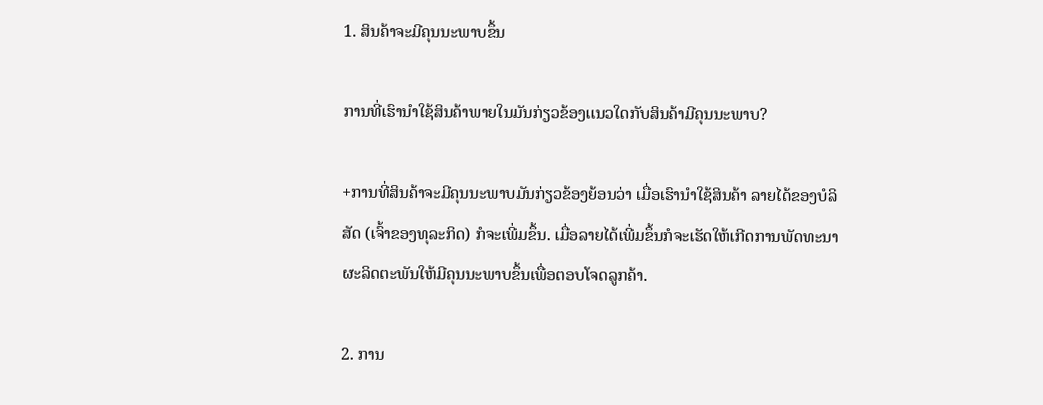1. ສິນຄ້າຈະມີຄຸນນະພາບຂຶ້ນ

ການທີ່ເຮົານໍາໃຊ້ສິນຄ້າພາຍໃນມັນກ່ຽວຂ້ອງເເນວໃດກັບສິນຄ້າມີຄຸນນະພາບ?

+ການທີ່ສິນຄ້າຈະມີຄຸນນະພາບມັນກ່ຽວຂ້ອງຍ້ອນວ່າ ເມື່ອເຮົານໍາໃຊ້ສິນຄ້າ ລາຍໄດ້ຂອງບໍລິສັດ (ເຈົ້າຂອງທຸລະກິດ) ກໍຈະເພີ່ມຂຶ້ນ. ເມື່ອລາຍໄດ້ເພີ່ມຂຶ້ນກໍຈະເຮັດໃຫ້ເກີດການພັດທະນາຜະລິດຕະພັນໃຫ້ມີຄຸນນະພາບຂຶ້ນເພື່ອຕອບໂຈດລູກຄ້າ.

2. ການ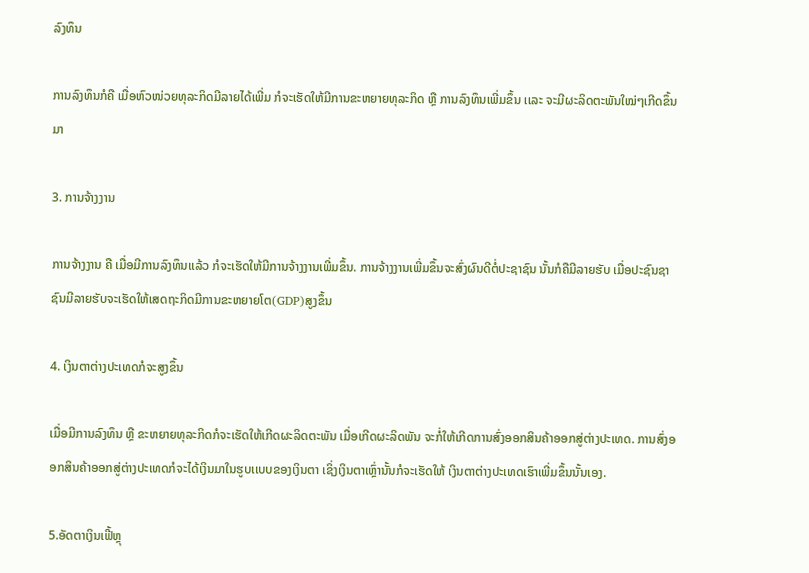ລົງທຶນ

ການລົງທຶນກໍຄື ເມື່ອຫົວໜ່ວຍທຸລະກິດມີລາຍໄດ້ເພີ່ມ ກໍຈະເຮັດໃຫ້ມີການຂະຫຍາຍທຸລະກິດ ຫຼື ການລົງທຶນເພີ່ມຂຶ້ນ ເເລະ ຈະມີຜະລິດຕະພັນໃໝ່ໆເກີດຂຶ້ນມາ

3. ການຈ້າງງານ

ການຈ້າງງານ ຄື ເມື່ອມີການລົງທຶນເເລ້ວ ກໍຈະເຮັດໃຫ້ມີການຈ້າງງານເພີ່ມຂຶ້ນ. ການຈ້າງງານເພີ່ມຂຶ້ນຈະສົ່ງຜົນດີຕໍ່ປະຊາຊົນ ນັ້ນກໍຄືມີລາຍຮັບ ເມື່ອປະຊົນຊາຊົນມີລາຍຮັບຈະເຮັດໃຫ້ເສດຖະກິດມີການຂະຫຍາຍໂຕ(GDP)ສູງຂຶ້ນ

4. ເງິນຕາຕ່າງປະເທດກໍຈະສູງຂຶ້ນ

ເມື່ອມີການລົງທຶນ ຫຼື ຂະຫຍາຍທຸລະກິດກໍຈະເຮັດໃຫ້ເກີດຜະລິດຕະພັນ ເມື່ອເກີດຜະລິດພັນ ຈະກໍ່ໃຫ້ເກີດການສົ່ງອອກສິນຄ້າອອກສູ່ຕ່າງປະເທດ. ການສົ່ງອອກສິນຄ້າອອກສູ່ຕ່າງປະເທດກໍຈະໄດ້ເງິນມາໃນຮູບເເບບຂອງເງິນຕາ ເຊິ່ງເງິນຕາເຫຼົ່ານັ້ນກໍຈະເຮັດໃຫ້ ເງິນຕາຕ່າງປະເທດເຮົາເພີ່ມຂຶ້ນນັ້ນເອງ.

5.ອັດຕາເງິນເຟີ້ຫຼຸ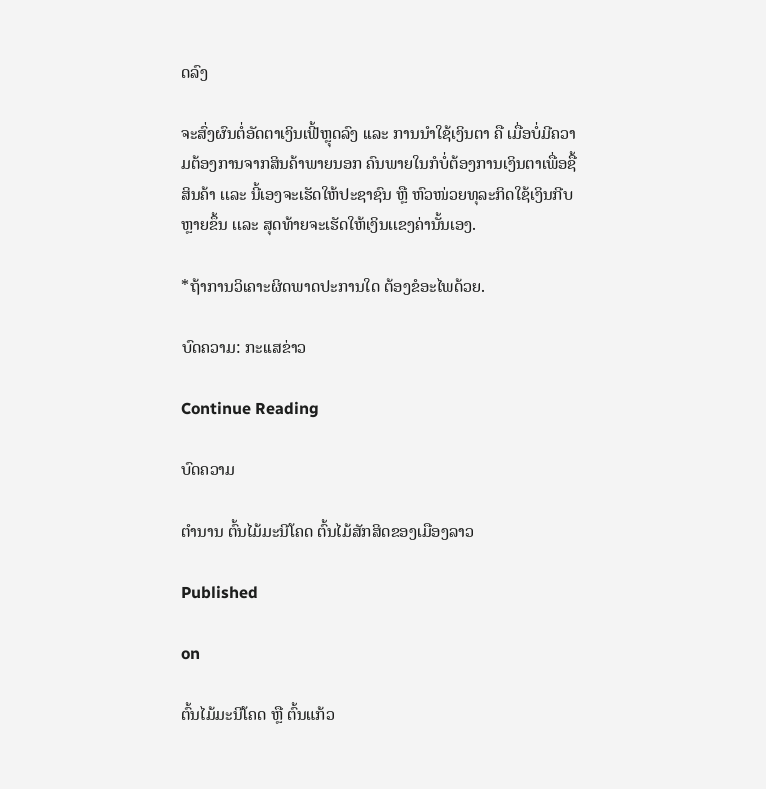ດລົງ

ຈະສົ່ງຜົນຕໍ່ອັດຕາເງິນເຟີ້ຫຼຸດລົງ ເເລະ ການນໍາໃຊ້ເງິນຕາ ຄື ເມື່ອບໍ່ມີຄວາມຕ້ອງການຈາກສິນຄ້າພາຍນອກ ຄົນພາຍໃນກໍບໍ່ຕ້ອງການເງິນຕາເພື່ອຊື້ສິນຄ້າ ເເລະ ນີ້ເອງຈະເຮັດໃຫ້ປະຊາຊົນ ຫຼື ຫົວໜ່ວຍທຸລະກິດໃຊ້ເງິນກີບຫຼາຍຂຶ້ນ ເເລະ ສຸດທ້າຍຈະເຮັດໃຫ້ເງິນເເຂງຄ່ານັ້ນເອງ.

*ຖ້າການວິເຄາະຜິດພາດປະການໃດ ຕ້ອງຂໍອະໄພດ້ວຍ.

ບົດຄວາມ: ກະເເສຂ່າວ

Continue Reading

ບົດຄວາມ

ຕຳນານ ຕົ້ນໄມ້ມະນີໂຄດ ຕົ້ນໄມ້ສັກສິດຂອງເມືອງລາວ

Published

on

ຕົ້ນໄມ້ມະນີໂຄດ ຫຼື ຕົ້ນແກ້ວ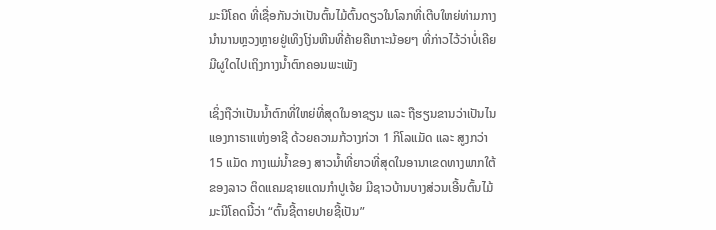ມະນີໂຄດ ທີ່ເຊື່ອກັນວ່າເປັນຕົ້ນໄມ້ຕົ້ນດຽວໃນໂລກທີ່ເຕີບໃຫຍ່ທ່າມກາງນຳນານຫຼວງຫຼາຍຢູ່ເທິງໂງ່ນຫີນທີ່ຄ້າຍຄືເກາະນ້ອຍໆ ທີ່ກ່າວໄວ້ວ່າບໍ່ເຄີຍມີຜູໃດໄປເຖິງກາງນ້ຳຕົກຄອນພະເພັງ

ເຊິ່ງຖືວ່າເປັນນ້ຳຕົກທີ່ໃຫຍ່ທີ່ສຸດໃນອາຊຽນ ແລະ ຖືຮຽນຂານວ່າເປັນໄນແອງກາຣາແຫ່ງອາຊີ ດ້ວຍຄວາມກ້ວາງກ່ວາ 1 ກິໂລແມັດ ແລະ ສູງກວ່າ 15 ແມັດ ກາງແມ່ນ້ຳຂອງ ສາວນ້ຳທີ່ຍາວທີ່ສຸດໃນອານາເຂດທາງພາກໃຕ້ຂອງລາວ ຕິດແຄມຊາຍແດນກຳປູເຈ້ຍ ມີຊາວບ້ານບາງສ່ວນເອີ້ນຕົ້ນໄມ້ມະນີໂຄດນີ້ວ່າ “ຕົ້ນຊີ້ຕາຍປາຍຊີ້ເປັນ”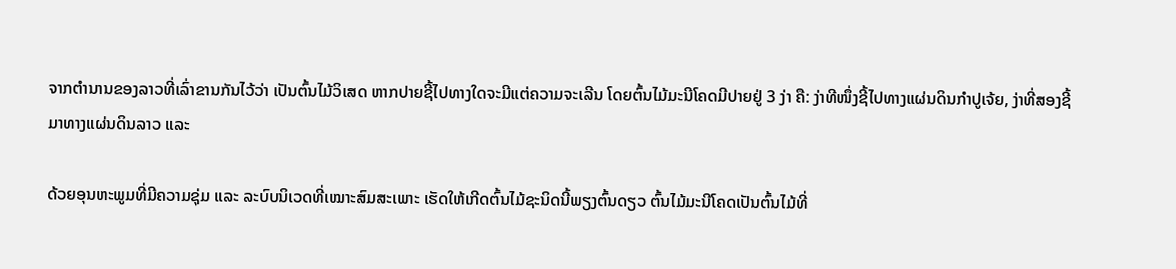ຈາກຕຳນານຂອງລາວທີ່ເລົ່າຂານກັນໄວ້ວ່າ ເປັນຕົ້ນໄມ້ວິເສດ ຫາກປາຍຊີ້ໄປທາງໃດຈະມີແຕ່ຄວາມຈະເລີນ ໂດຍຕົ້ນໄມ້ມະນີໂຄດມີປາຍຢູ່ 3 ງ່າ ຄື: ງ່າທີໜຶ່ງຊີ້ໄປທາງແຜ່ນດິນກຳປູເຈ້ຍ, ງ່າທີ່ສອງຊີ້ມາທາງແຜ່ນດິນລາວ ແລະ

ດ້ວຍອຸນຫະພູມທີ່ມີຄວາມຊຸ່ມ ແລະ ລະບົບນິເວດທີ່ເໝາະສົມສະເພາະ ເຮັດໃຫ້ເກີດຕົ້ນໄມ້ຊະນິດນີ້ພຽງຕົ້ນດຽວ ຕົ້ນໄມ້ມະນີໂຄດເປັນຕົ້ນໄມ້ທີ່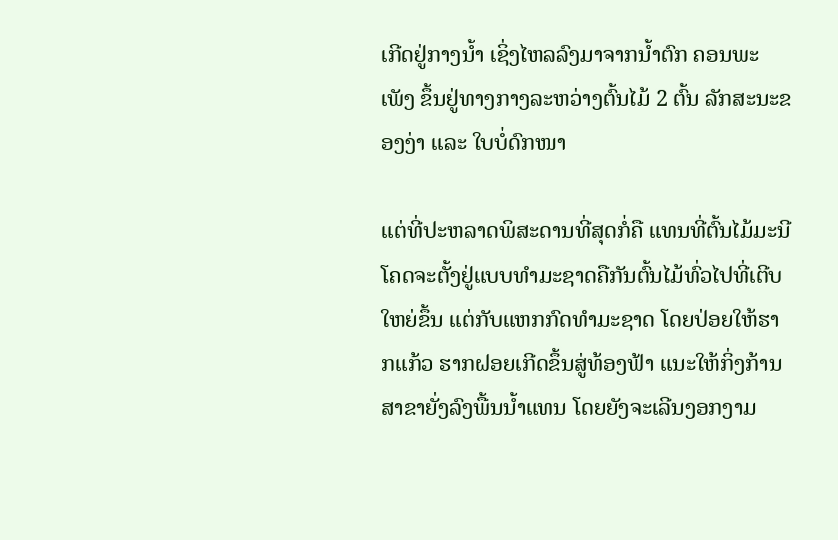ເກີດຢູ່ກາງນ້ຳ ເຊິ່ງໄຫລລົງມາຈາກນ້ຳຕົກ ຄອນພະເພັງ ຂຶ້ນຢູ່ທາງກາງລະຫວ່າງຕົ້ນໄມ້ 2 ຕົ້ນ ລັກສະນະຂອງງ່າ ແລະ ໃບບໍ່ດົກໜາ

ແຕ່ທີ່ປະຫລາດພິສະດານທີ່ສຸດກໍ່ຄື ແທນທີ່ຕົ້ນໄມ້ມະນີໂຄດຈະຕັ້ງຢູ່ແບບທຳມະຊາດຄືກັນຕົ້ນໄມ້ທົ່ວໄປທີ່ເຕີບໃຫຍ່ຂຶ້ນ ແຕ່ກັບແຫກກົດທຳມະຊາດ ໂດຍປ່ອຍໃຫ້ຮາກແກ້ວ ຮາກຝອຍເກີດຂຶ້ນສູ່ທ້ອງຟ້າ ແນະໃຫ້ກິ່ງກ້ານສາຂາຍັ່ງລົງພື້ນນ້ຳແທນ ໂດຍຍັງຈະເລີນງອກງາມ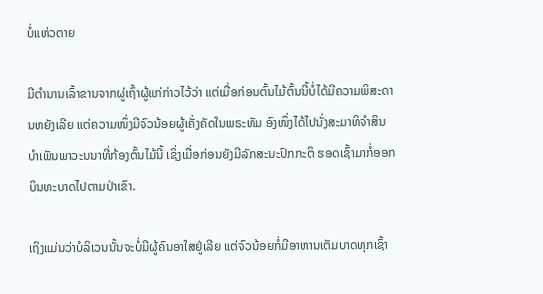ບໍ່ແຫ່ວຕາຍ

ມີຕຳນານເລົ້າຂານຈາກຜູ່ເຖົ້າຜູ້ແກ່ກ່າວໄວ້ວ່າ ແຕ່ເມື່ອກ່ອນຕົ້ນໄມ້ຕົ້ນນີ້ບໍ່ໄດ້ມີຄວາມພິສະດານຫຍັງເລີຍ ແຕ່ຄວາມໜຶ່ງມີຈົວນ້ອຍຜູ້ເຄັ່ງຄັດໃນພຣະທັມ ອົງໜຶ່ງໄດ້ໄປນັ່ງສະມາທິຈຳສິນບຳເພັນພາວະນນາທີ່ກ້ອງຕົ້ນໄມ້ນີ້ ເຊິ່ງເມື່ອກ່ອນຍັງມີລັກສະນະປົກກະຕິ ຮອດເຊົ້າມາກໍ່ອອກບິນທະບາດໄປຕາມປ່າເຂົາ.

ເຖິງແມ່ນວ່າບໍລິເວນນັ້ນຈະບໍ່ມີຜູ້ຄົນອາໃສຢູ່ເລີຍ ແຕ່ຈົວນ້ອຍກໍ່ມີອາຫານເຕັມບາດທຸກເຊົ້າ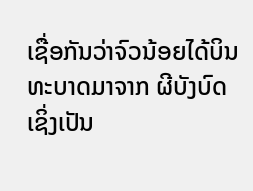ເຊື່ອກັນວ່າຈົວນ້ອຍໄດ້ບິນທະບາດມາຈາກ ຜີບັງບົດ ເຊິ່ງເປັນ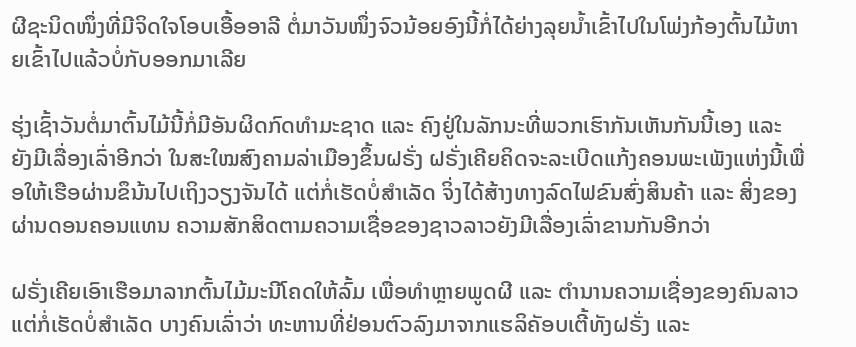ຜີຊະນິດໜຶ່ງທີ່ມີຈິດໃຈໂອບເອື້ອອາລີ ຕໍ່ມາວັນໜຶ່ງຈົວນ້ອຍອົງນີ້ກໍ່ໄດ້ຍ່າງລຸຍນ້ຳເຂົ້າໄປໃນໂພ່ງກ້ອງຕົ້ນໄມ້ຫາຍເຂົ້າໄປແລ້ວບໍ່ກັບອອກມາເລີຍ

ຮຸ່ງເຊົ້າວັນຕໍ່ມາຕົ້ນໄມ້ນີ້ກໍ່ມີອັນຜິດກົດທຳມະຊາດ ແລະ ຄົງຢູ່ໃນລັກນະທີ່ພວກເຮົາກັນເຫັນກັນນີ້ເອງ ແລະ ຍັງມີເລື່ອງເລົ່າອີກວ່າ ໃນສະໃໝສົງຄາມລ່າເມືອງຂຶ້ນຝຣັ່ງ ຝຣັ່ງເຄີຍຄິດຈະລະເບີດແກ້ງຄອນພະເພັງແຫ່ງນີ້ເພື່ອໃຫ້ເຮືອຜ່ານຂຶນ້ນໄປເຖິງວຽງຈັນໄດ້ ແຕ່ກໍ່ເຮັດບໍ່ສຳເລັດ ຈິ່ງໄດ້ສ້າງທາງລົດໄຟຂົນສົ່ງສິນຄ້າ ແລະ ສິ່ງຂອງຜ່ານດອນຄອນແທນ ຄວາມສັກສິດຕາມຄວາມເຊື່ອຂອງຊາວລາວຍັງມີເລື່ອງເລົ່າຂານກັນອີກວ່າ

ຝຣັ່ງເຄີຍເອົາເຮືອມາລາກຕົ້ນໄມ້ມະນີໂຄດໃຫ້ລົ້ມ ເພື່ອທຳຫຼາຍພູດຜີ ແລະ ຕຳນານຄວາມເຊື່ອງຂອງຄົນລາວ ແຕ່ກໍ່ເຮັດບໍ່ສຳເລັດ ບາງຄົນເລົ່າວ່າ ທະຫານທີ່ຢ່ອນຕົວລົງມາຈາກແຮລິຄັອບເຕີ້ທັງຝຣັ່ງ ແລະ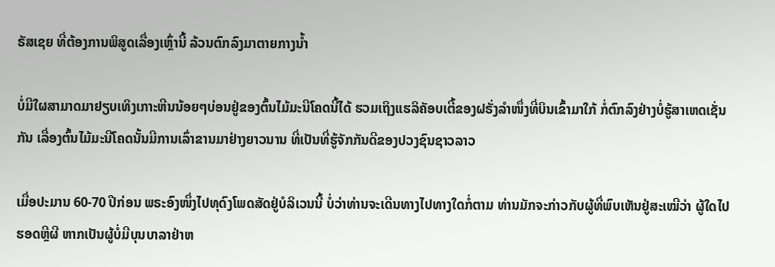ຣັສເຊຍ ທີ່ຕ້ອງການພິສູດເລື່ອງເຫຼົ່ານີ້ ລ້ວນຕົກລົງມາຕາຍກາງນ້ຳ

ບໍ່ມີໃຜສາມາດມາຢຽບເທິງເກາະຫີນນ້ອຍໆບ່ອນຢູ່ຂອງຕົ້ນໄມ້ມະນີໂຄດນີ້ໄດ້ ຮວມເຖິງແຮລິຄັອບເຕີ້ຂອງຝຣັ່ງລຳໜຶ່ງທີ່ບິນເຂົ້າມາໃກ້ ກໍ່ຕົກລົງຢ່າງບໍ່ຮູ້ສາເຫດເຊັ່ນກັນ ເລື່ອງຕົ້ນໄມ້ມະນີໂຄດນັ້ນມີການເລົ່າຂານມາຢ່າງຍາວນານ ທີ່ເປັນທີ່ຮູ້ຈັກກັນດີຂອງປວງຊົນຊາວລາວ

ເມື່ອປະມານ 60-70 ປີກ່ອນ ພຣະອົງໜຶ່ງໄປທຸດົງໂພດສັດຢູ່ບໍລິເວນນີ້ ບໍ່ວ່າທ່ານຈະເດີນທາງໄປທາງໃດກໍ່ຕາມ ທ່ານມັກຈະກ່າວກັບຜູ້ທີ່ພົບເຫັນຢູ່ສະເໝີວ່າ ຜູ້ໃດໄປຮອດຫຼີຜີ ຫາກເປັນຜູ້ບໍ່ມີບຸນບາລາຢ່າຫ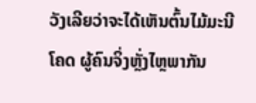ວັງເລີຍວ່າຈະໄດ້ເຫັນຕົ້ນໄມ້ມະນີໂຄດ ຜູ້ຄົນຈິ່ງຫຼັ່ງໄຫຼພາກັນ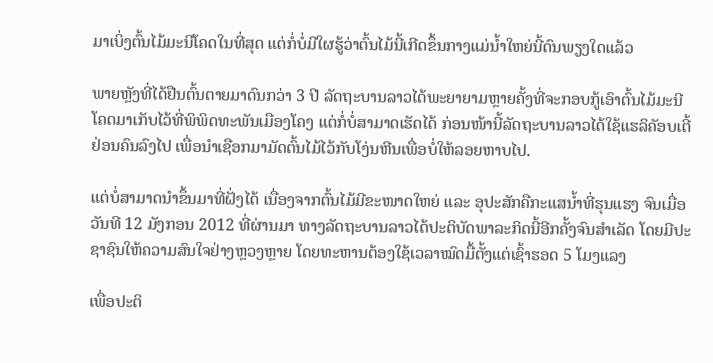ມາເບິ່ງຕົ້ນໄມ້ມະນີໂຄດໃນທີ່ສຸດ ແຕ່ກໍ່ບໍ່ມີໃຜຮູ້ວ່າຕົ້ນໄມ້ນີ້ເກີດຂຶ້ນກາງແມ່ນ້ຳໃຫຍ່ນີ້ດົນພຽງໃດແລ້ວ

ພາຍຫຼັງທີ່ໄດ້ຢືນຕົ້ນຕາຍມາດົນກວ່າ 3 ປີ ລັດຖະບານລາວໄດ້ພະຍາຍາມຫຼາຍຄັ້ງທີ່ຈະກອບກູ້ເອົາຕົ້ນໄມ້ມະນີໂຄດມາເກັບໄວ້ທີ່ພິພິດທະພັນເມືອງໂຄງ ແຕ່ກໍ່ບໍ່ສາມາດເຮັດໄດ້ ກ່ອນໜ້ານີ້ລັດຖະບານລາວໄດ້ໃຊ້ແຮລິຄັອບເຕີ້ຢ່ອນຄົນລົງໄປ ເພື່ອນຳເຊືອກມາມັດຕົ້ນໄມ້ໄວ້ກັບໂງ່ນຫີນເພື່ອບໍ່ໃຫ້ລອຍຫາບໄປ.

ແຕ່ບໍ່ສາມາດນຳຂຶ້ນມາທີ່ຝັ່ງໄດ້ ເນື່ອງຈາກຕົ້ນໄມ້ມີຂະໜາດໃຫຍ່ ແລະ ອຸປະສັກຄືກະແສນ້ຳທີ່ຮຸນແຮງ ຈົນເມື່ອວັນທີ 12 ມັງກອນ 2012 ທີ່ຜ່ານມາ ທາງລັດຖະບານລາວໄດ້ປະຕິບັດພາລະກິດນີ້ອີກຄັ້ງຈົນສຳເລັດ ໂດຍມີປະຊາຊົນໃຫ້ຄວາມສົນໃຈຢ່າງຫຼວງຫຼາຍ ໂດຍທະຫານຕ້ອງໃຊ້ເວລາໝົດມື້ຕັ້ງແຕ່ເຊົ້າຮອດ 5 ໂມງແລງ

ເພື່ອປະຕິ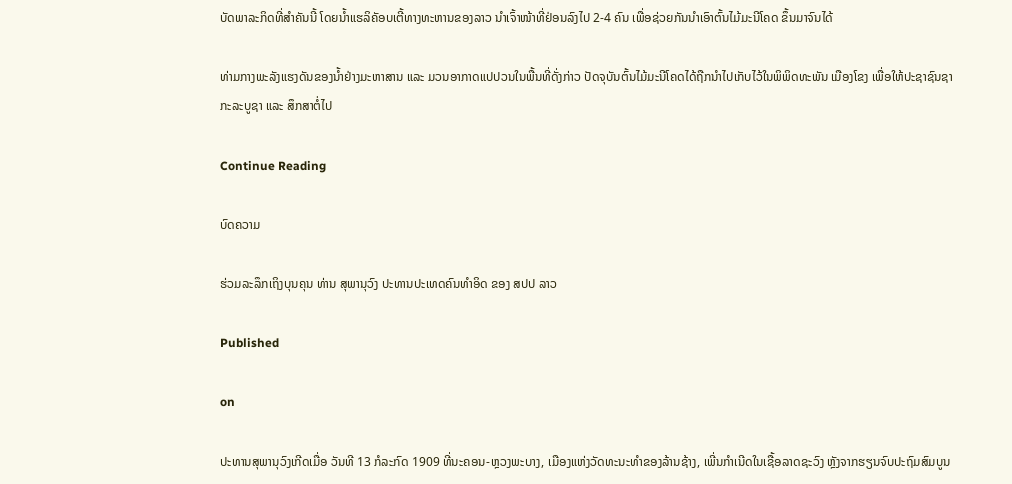ບັດພາລະກິດທີ່ສຳຄັນນີ້ ໂດຍນ້ຳແຮລິຄັອບເຕີ້ທາງທະຫານຂອງລາວ ນຳເຈົ້າໜ້າທີ່ຢ່ອນລົງໄປ 2-4 ຄົນ ເພື່ອຊ່ວຍກັນນຳເອົາຕົ້ນໄມ້ມະນີໂຄດ ຂຶ້ນມາຈົນໄດ້

ທ່າມກາງພະລັງແຮງດັນຂອງນ້ຳຢ່າງມະຫາສານ ແລະ ມວນອາກາດແປປວນໃນພື້ນທີ່ດັ່ງກ່າວ ປັດຈຸບັນຕົ້ນໄມ້ມະນີໂຄດໄດ້ຖືກນຳໄປເກັບໄວ້ໃນພິພິດທະພັນ ເມືອງໂຂງ ເພື່ອໃຫ້ປະຊາຊົນຊາກະລະບູຊາ ແລະ ສຶກສາຕໍ່ໄປ

Continue Reading

ບົດຄວາມ

ຮ່ວມລະລຶກເຖິງບຸນຄຸນ ທ່ານ ສຸພານຸວົງ ປະທານປະເທດຄົນທຳອິດ ຂອງ ສປປ ລາວ

Published

on

ປະທານສຸພານຸວົງເກີດເມື່ອ ວັນທີ 13 ກໍລະກົດ 1909 ທີ່ນະຄອນ-ຫຼວງພະບາງ, ເມືອງແຫ່ງວັດທະນະທຳຂອງລ້ານຊ້າງ, ເພີ່ນກຳເນີດໃນເຊື້ອລາດຊະວົງ ຫຼັງຈາກຮຽນຈົບປະຖົມສົມບູນ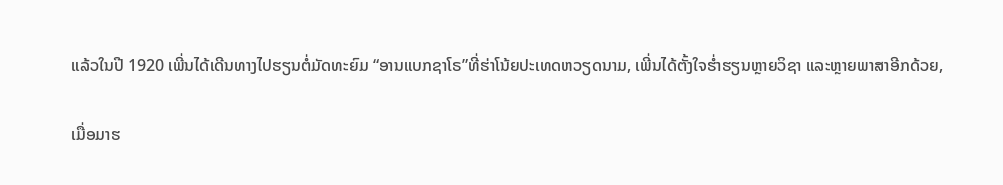ແລ້ວໃນປີ 1920 ເພີ່ນໄດ້ເດີນທາງໄປຮຽນຕໍ່ມັດທະຍົມ “ອານແບກຊາໂຣ”ທີ່ຮ່າໂນ້ຍປະເທດຫວຽດນາມ, ເພີ່ນໄດ້ຕັ້ງໃຈຮໍ່າຮຽນຫຼາຍວິຊາ ແລະຫຼາຍພາສາອີກດ້ວຍ,

ເມື່ອມາຮ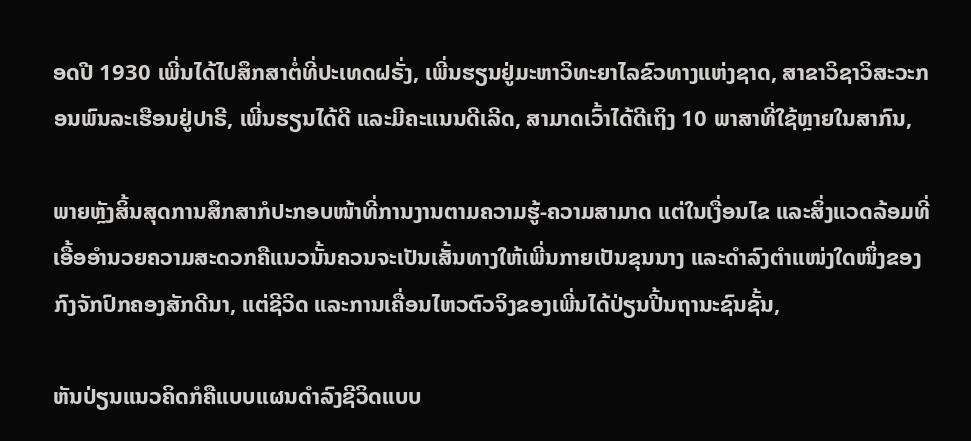ອດປີ 1930 ເພີ່ນໄດ້ໄປສຶກສາຕໍ່ທີ່ປະເທດຝຣັ່ງ, ເພີ່ນຮຽນຢູ່ມະຫາວິທະຍາໄລຂົວທາງແຫ່ງຊາດ, ສາຂາວິຊາວິສະວະກອນພົນລະເຮືອນຢູ່ປາຣີ, ເພີ່ນຮຽນໄດ້ດີ ແລະມີຄະແນນດີເລີດ, ສາມາດເວົ້າໄດ້ດີເຖິງ 10 ພາສາທີ່ໃຊ້ຫຼາຍໃນສາກົນ,

ພາຍຫຼັງສິ້ນສຸດການສຶກສາກໍປະກອບໜ້າທີ່ການງານຕາມຄວາມຮູ້-ຄວາມສາມາດ ແຕ່ໃນເງື່ອນໄຂ ແລະສິ່ງແວດລ້ອມທີ່ເອື້ອອຳນວຍຄວາມສະດວກຄືແນວນັ້ນຄວນຈະເປັນເສັ້ນທາງໃຫ້ເພີ່ນກາຍເປັນຂຸນນາງ ແລະດຳລົງຕໍາແໜ່ງໃດໜຶ່ງຂອງກົງຈັກປົກຄອງສັກດີນາ, ແຕ່ຊີວິດ ແລະການເຄື່ອນໄຫວຕົວຈິງຂອງເພີ່ນໄດ້ປ່ຽນປີ້ນຖານະຊົນຊັ້ນ,

ຫັນປ່ຽນແນວຄິດກໍຄືແບບແຜນດໍາລົງຊີວິດແບບ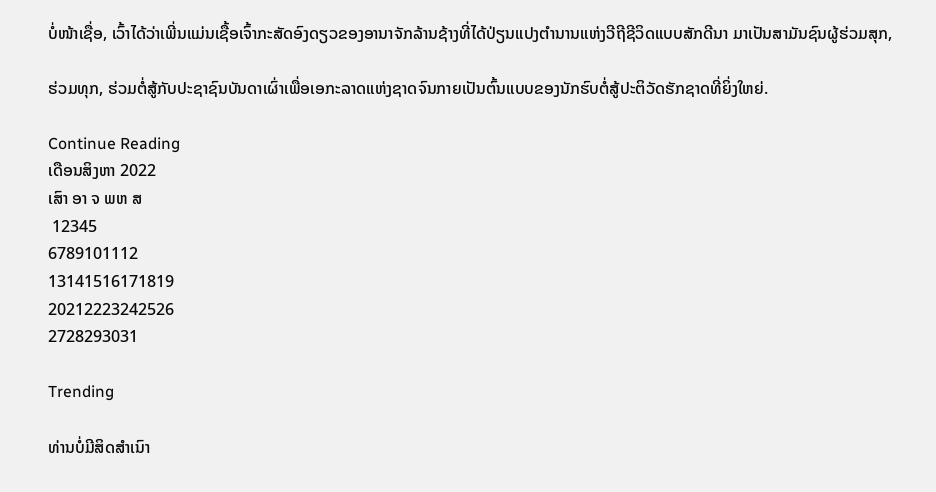ບໍ່ໜ້າເຊື່ອ, ເວົ້າໄດ້ວ່າເພີ່ນແມ່ນເຊື້ອເຈົ້າກະສັດອົງດຽວຂອງອານາຈັກລ້ານຊ້າງທີ່ໄດ້ປ່ຽນແປງຕຳນານແຫ່ງວີຖີຊີວິດແບບສັກດີນາ ມາເປັນສາມັນຊົນຜູ້ຮ່ວມສຸກ,

ຮ່ວມທຸກ, ຮ່ວມຕໍ່ສູ້ກັບປະຊາຊົນບັນດາເຜົ່າເພື່ອເອກະລາດແຫ່ງຊາດຈົນກາຍເປັນຕົ້ນແບບຂອງນັກຮົບຕໍ່ສູ້ປະຕິວັດຮັກຊາດທີ່ຍິ່ງໃຫຍ່.

Continue Reading
ເດືອນສິງຫາ 2022
ເສົາ ອາ ຈ ພຫ ສ
 12345
6789101112
13141516171819
20212223242526
2728293031

Trending

ທ່ານບໍ່ມີສິດສຳເນົາ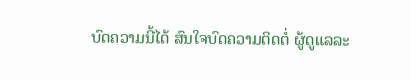ບົດຄວາມນີ້ໄດ້ ສົນໃຈບົດຄວາມຕິດຕໍ່ ຜູ້ດູແລລະ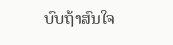ບົບຖ້າສົນໃຈ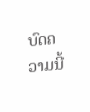ບົດຄວາມນີ້